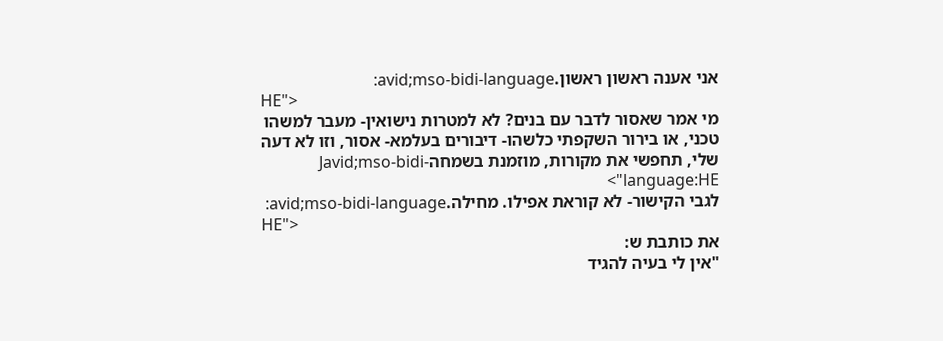אני אענה ראשון ראשון.avid;mso-bidi-language:
HE">
מי אמר שאסור לדבר עם בנים? לא למטרות נישואין- מעבר למשהו טכני, או בירור השקפתי כלשהו- דיבורים בעלמא- אסור, וזו לא דעה שלי, תחפשי את מקורות, מוזמנת בשמחהJavid;mso-bidi-language:HE">
לגבי הקישור- לא קוראת אפילו. מחילה.avid;mso-bidi-language:
HE">
את כותבת ש:
"אין לי בעיה להגיד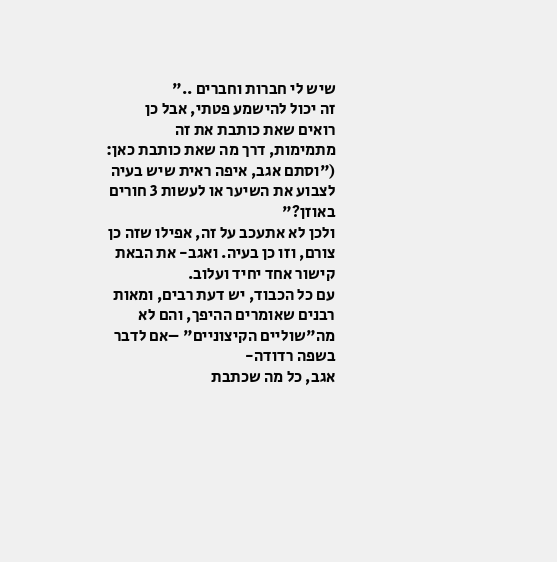שיש לי חברות וחברים .."
זה יכול להישמע פטתי, אבל כן רואים שאת כותבת את זה מתמימות, דרך מה שאת כותבת כאן:
("וסתם אגב, איפה ראית שיש בעיה לצבוע את השיער או לעשות 3 חורים באוזן?"
ולכן לא אתעכב על זה, אפילו שזה כן צורם, וזו כן בעיה. ואגב- את הבאת קישור אחד יחיד ועלוב.
עם כל הכבוד, יש דעת רבים, ומאות רבנים שאומרים ההיפך, והם לא מה"שוליים הקיצוניים" –אם לדבר בשפה רדודה-
אגב, כל מה שכתבת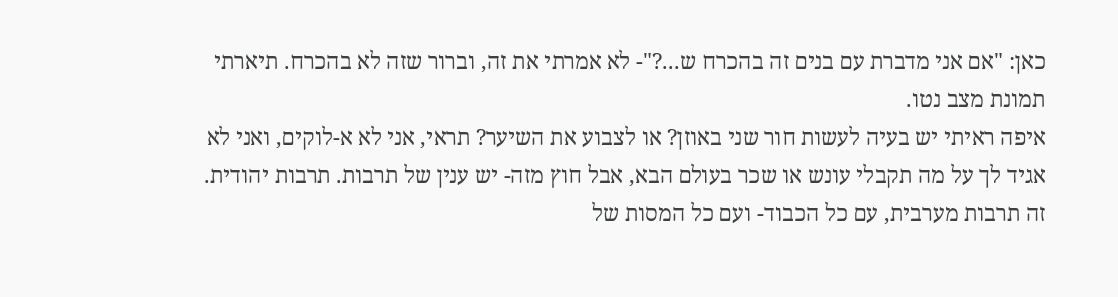כאן: "אם אני מדברת עם בנים זה בהכרח ש...?"- לא אמרתי את זה, וברור שזה לא בהכרח. תיארתי תמונת מצב נטו.
איפה ראיתי יש בעיה לעשות חור שני באוזן? או לצבוע את השיער? תראי, אני לא א-לוקים, ואני לא אגיד לך על מה תקבלי עונש או שכר בעולם הבא, אבל חוץ מזה- יש ענין של תרבות. תרבות יהודית. זה תרבות מערבית, עם כל הכבוד- ועם כל המסות של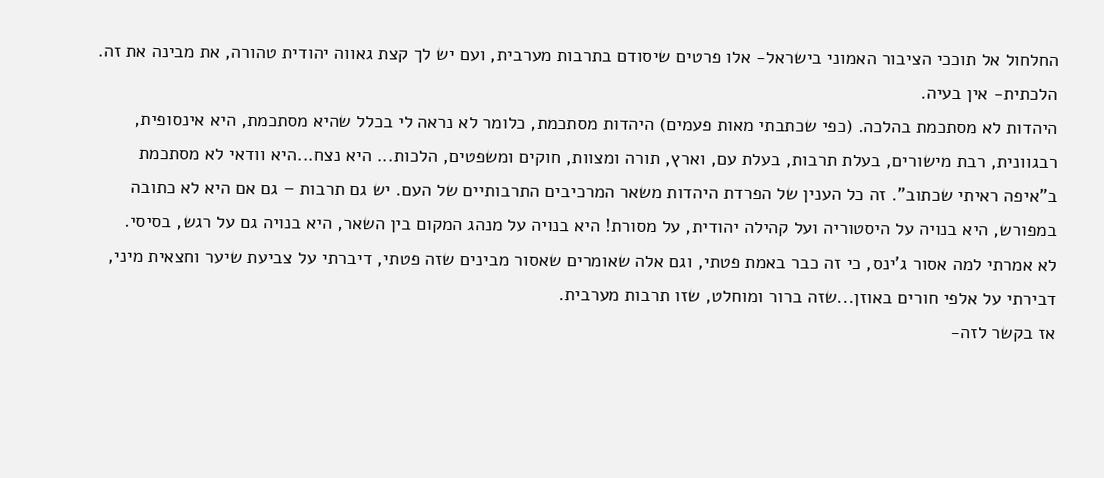החלחול אל תוככי הציבור האמוני בישראל- אלו פרטים שיסודם בתרבות מערבית, ועם יש לך קצת גאווה יהודית טהורה, את מבינה את זה. הלכתית- אין בעיה.
היהדות לא מסתכמת בהלכה. (כפי שכתבתי מאות פעמים) היהדות מסתכמת, כלומר לא נראה לי בכלל שהיא מסתכמת, היא אינסופית, רבגוונית, רבת מישורים, בעלת תרבות, בעלת עם, וארץ, תורה ומצוות, חוקים ומשפטים, הלכות... היא נצח...היא וודאי לא מסתכמת ב"איפה ראיתי שכתוב". זה כל הענין של הפרדת היהדות משאר המרכיבים התרבותיים של העם. יש גם תרבות – גם אם היא לא כתובה במפורש, היא בנויה על היסטוריה ועל קהילה יהודית, על מסורת! היא בנויה על מנהג המקום בין השאר, היא בנויה גם על רגש, בסיסי.
לא אמרתי למה אסור ג'ינס, כי זה כבר באמת פטתי, וגם אלה שאומרים שאסור מבינים שזה פטתי, דיברתי על צביעת שיער וחצאית מיני, דבירתי על אלפי חורים באוזן...שזה ברור ומוחלט, שזו תרבות מערבית.
אז בקשר לזה-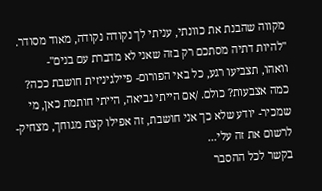מקווה שהבנת את כוונתי, עניתי לך נקודה נקודה, מאוד מסודר.
"להיות דתיה מסתכם רק בזה שאני לא מדברת עם בנים"-
וואהו, תצביעו רגע, כל באי הפורום- פיילגיניזית חושבת ככה? כמה אצבעות? כולם. /אם הייתי נביאה, הייתי חותמת כאן, מי שמכיר- יודע שלא כך אני חושבת, זה אפילו קצת מגוחך, מצחיק- לרשום את זה עלי...
בקשר לכל ההסבר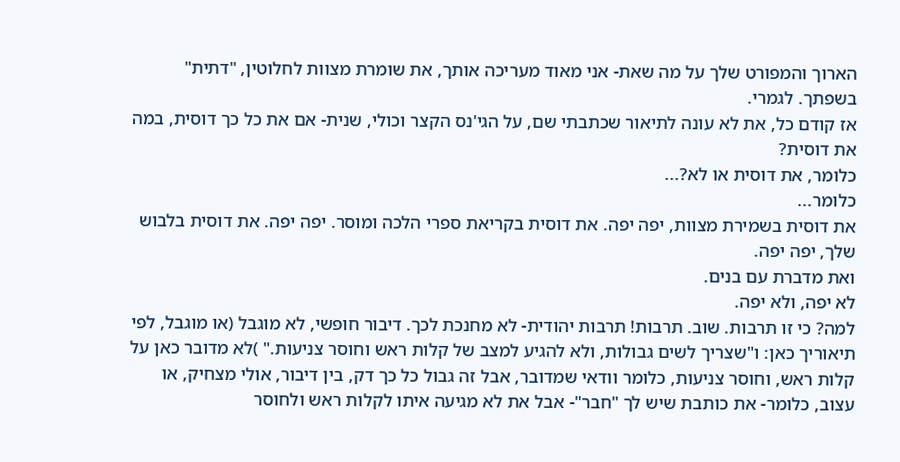הארוך והמפורט שלך על מה שאת- אני מאוד מעריכה אותך, את שומרת מצוות לחלוטין, "דתית" בשפתך. לגמרי.
אז קודם כל, את לא עונה לתיאור שכתבתי שם, על הגי'נס הקצר וכולי, שנית- אם את כל כך דוסית, במה את דוסית?
כלומר, את דוסית או לא?...
כלומר...
את דוסית בשמירת מצוות, יפה יפה. את דוסית בקריאת ספרי הלכה ומוסר. יפה יפה. את דוסית בלבוש שלך, יפה יפה.
ואת מדברת עם בנים.
לא יפה, ולא יפה.
למה? כי זו תרבות. שוב. תרבות! תרבות יהודית- לא מחנכת לכך. דיבור חופשי, לא מוגבל (או מוגבל, לפי תיאוריך כאן: ו"שצריך לשים גבולות, ולא להגיע למצב של קלות ראש וחוסר צניעות." )לא מדובר כאן על קלות ראש, וחוסר צניעות, כלומר וודאי שמדובר, אבל זה גבול כל כך דק, בין דיבור, אולי מצחיק, או עצוב, כלומר- את כותבת שיש לך "חבר"- אבל את לא מגיעה איתו לקלות ראש ולחוסר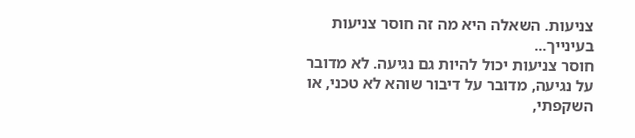צניעות. השאלה היא מה זה חוסר צניעות בעינייך...
חוסר צניעות יכול להיות גם נגיעה. לא מדובר על נגיעה, מדובר על דיבור שוהא לא טכני, או השקפתי,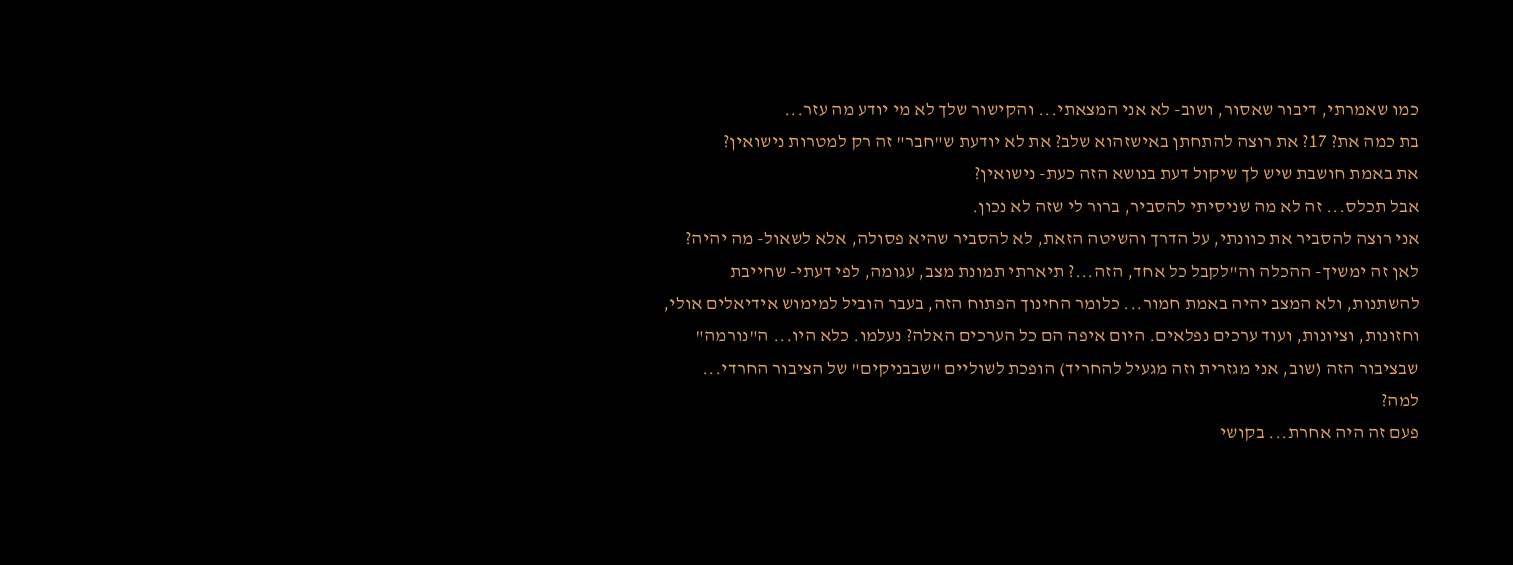כמו שאמרתי, דיבור שאסור, ושוב- לא אני המצאתי... והקישור שלך לא מי יודע מה עזר...
בת כמה את? 17? את רוצה להתחתן באישזהוא שלב? את לא יודעת ש"חבר" זה רק למטרות נישואין?
את באמת חושבת שיש לך שיקול דעת בנושא הזה כעת- נישואין?
אבל תכלס... זה לא מה שניסיתי להסביר, ברור לי שזה לא נכון.
אני רוצה להסביר את כוונתי, על הדרך והשיטה הזאת, לא להסביר שהיא פסולה, אלא לשאול- מה יהיה?
לאן זה ימשיך- ההכלה וה"לקבל כל אחד, הזה...? תיארתי תמונת מצב, עגומה, לפי דעתי- שחייבת להשתנות, ולא המצב יהיה באמת חמור... כלומר החינוך הפתוח הזה, בעבר הוביל למימוש אידיאלים אולי, וחזונות, וציונות, ועוד ערכים נפלאים. היום איפה הם כל הערכים האלה? נעלמו. כלא היו... ה"נורמה" שבציבור הזה (שוב, אני מגזרית וזה מגעיל להחריד) הופכת לשוליים "שבבניקים" של הציבור החרדי... למה?
פעם זה היה אחרת... בקושי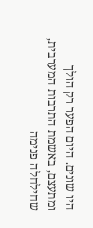היו שונים. היום הפער רק הולך ומתעצם, באשמת התרבות המערבית, שחילחלה פנימה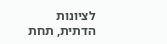לציונות הדתית, תחת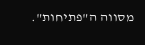מסווה ה"פתיחות".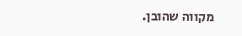מקווה שהובן.